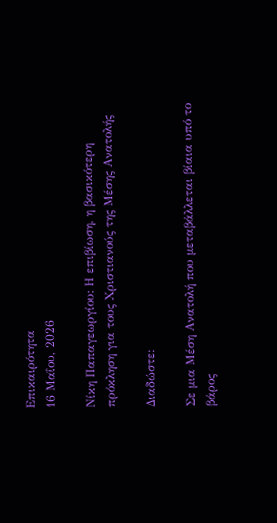Επικαιρότητα
16 Μαΐου, 2026

Νίκη Παπαγεωργίου: Η επιβίωση, η βασικότερη πρόκληση για τους Χριστιανούς της Μέσης Ανατολής

Διαδώστε:

Σε μια Μέση Ανατολή που μεταβάλλεται βίαια υπό το βάρος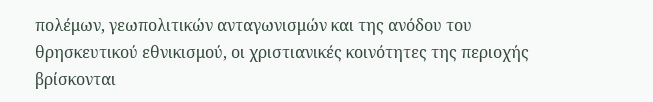πολέμων, γεωπολιτικών ανταγωνισμών και της ανόδου του θρησκευτικού εθνικισμού, οι χριστιανικές κοινότητες της περιοχής βρίσκονται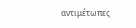αντιμέτωπες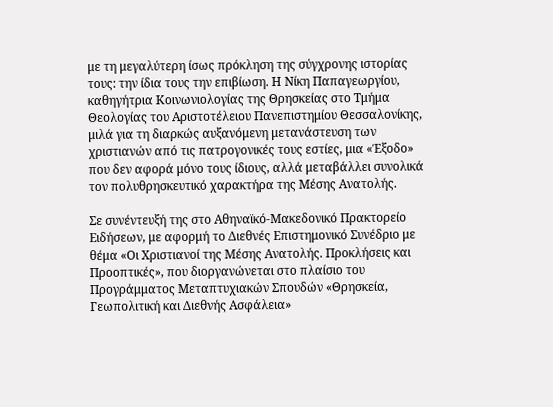με τη μεγαλύτερη ίσως πρόκληση της σύγχρονης ιστορίας τους: την ίδια τους την επιβίωση. Η Νίκη Παπαγεωργίου, καθηγήτρια Κοινωνιολογίας της Θρησκείας στο Τμήμα Θεολογίας του Αριστοτέλειου Πανεπιστημίου Θεσσαλονίκης, μιλά για τη διαρκώς αυξανόμενη μετανάστευση των χριστιανών από τις πατρογονικές τους εστίες, μια «Έξοδο» που δεν αφορά μόνο τους ίδιους, αλλά μεταβάλλει συνολικά τον πολυθρησκευτικό χαρακτήρα της Μέσης Ανατολής.

Σε συνέντευξή της στο Αθηναϊκό-Μακεδονικό Πρακτορείο Ειδήσεων, με αφορμή το Διεθνές Επιστημονικό Συνέδριο με θέμα «Οι Χριστιανοί της Μέσης Ανατολής. Προκλήσεις και Προοπτικές», που διοργανώνεται στο πλαίσιο του Προγράμματος Μεταπτυχιακών Σπουδών «Θρησκεία, Γεωπολιτική και Διεθνής Ασφάλεια»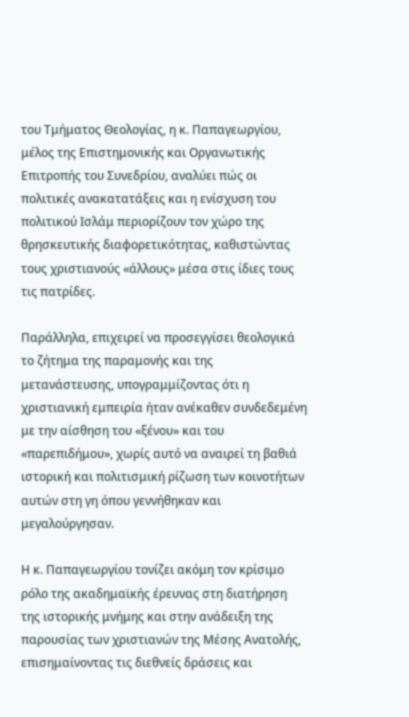του Τμήματος Θεολογίας, η κ. Παπαγεωργίου, μέλος της Επιστημονικής και Οργανωτικής Επιτροπής του Συνεδρίου, αναλύει πώς οι πολιτικές ανακατατάξεις και η ενίσχυση του πολιτικού Ισλάμ περιορίζουν τον χώρο της θρησκευτικής διαφορετικότητας, καθιστώντας τους χριστιανούς «άλλους» μέσα στις ίδιες τους τις πατρίδες.

Παράλληλα, επιχειρεί να προσεγγίσει θεολογικά το ζήτημα της παραμονής και της μετανάστευσης, υπογραμμίζοντας ότι η χριστιανική εμπειρία ήταν ανέκαθεν συνδεδεμένη με την αίσθηση του «ξένου» και του «παρεπιδήμου», χωρίς αυτό να αναιρεί τη βαθιά ιστορική και πολιτισμική ρίζωση των κοινοτήτων αυτών στη γη όπου γεννήθηκαν και μεγαλούργησαν.

Η κ. Παπαγεωργίου τονίζει ακόμη τον κρίσιμο ρόλο της ακαδημαϊκής έρευνας στη διατήρηση της ιστορικής μνήμης και στην ανάδειξη της παρουσίας των χριστιανών της Μέσης Ανατολής, επισημαίνοντας τις διεθνείς δράσεις και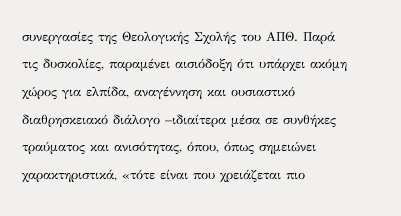συνεργασίες της Θεολογικής Σχολής του ΑΠΘ. Παρά τις δυσκολίες, παραμένει αισιόδοξη ότι υπάρχει ακόμη χώρος για ελπίδα, αναγέννηση και ουσιαστικό διαθρησκειακό διάλογο –ιδιαίτερα μέσα σε συνθήκες τραύματος και ανισότητας, όπου, όπως σημειώνει χαρακτηριστικά, «τότε είναι που χρειάζεται πιο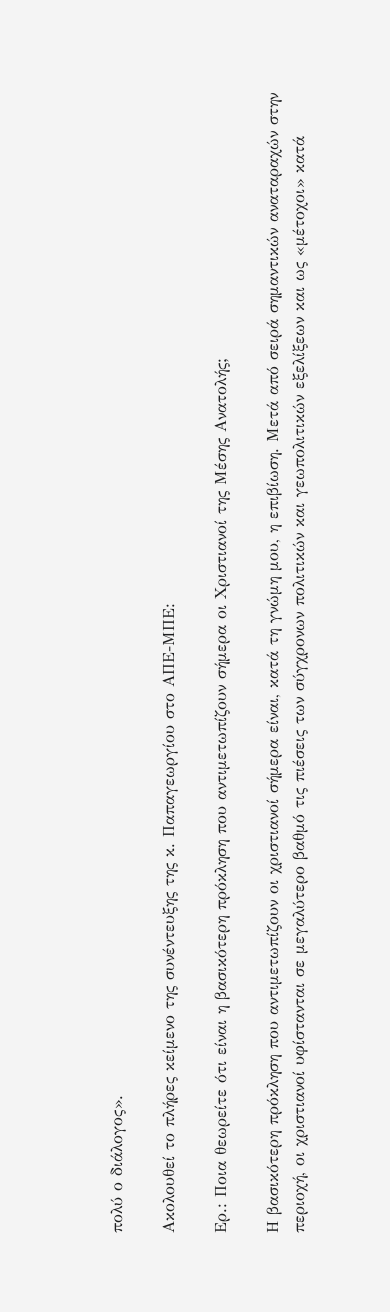πολύ ο διάλογος».

Ακολουθεί το πλήρες κείμενο της συνέντευξης της κ. Παπαγεωργίου στο ΑΠΕ-ΜΠΕ:

Ερ.: Ποια θεωρείτε ότι είναι η βασικότερη πρόκληση που αντιμετωπίζουν σήμερα οι Χριστιανοί της Μέσης Ανατολής;

Η βασικότερη πρόκληση που αντιμετωπίζουν οι χριστιανοί σήμερα είναι, κατά τη γνώμη μου, η επιβίωση. Μετά από σειρά σημαντικών αναταραχών στην περιοχή, οι χριστιανοί υφίστανται σε μεγαλύτερο βαθμό τις πιέσεις των σύγχρονων πολιτικών και γεωπολιτικών εξελίξεων και ως «μέτοχοι» κατά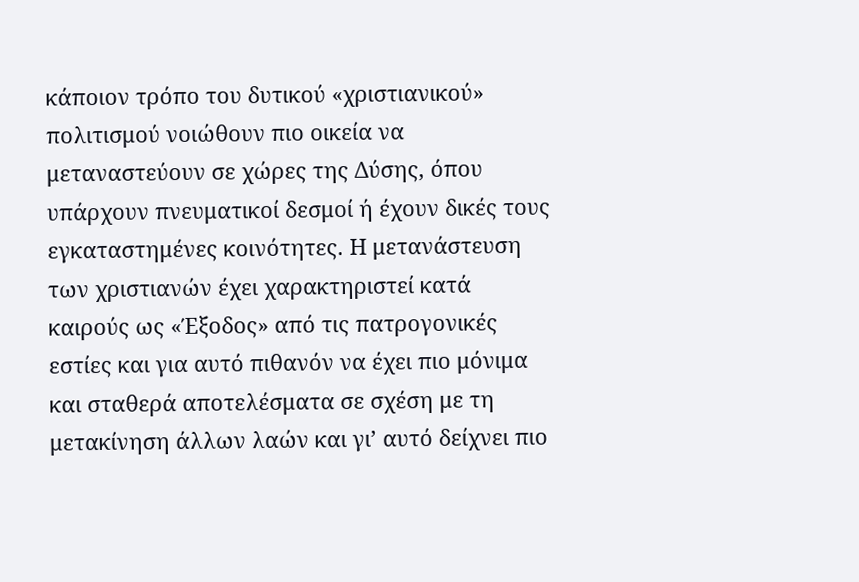κάποιον τρόπο του δυτικού «χριστιανικού» πολιτισμού νοιώθουν πιο οικεία να μεταναστεύουν σε χώρες της Δύσης, όπου υπάρχουν πνευματικοί δεσμοί ή έχουν δικές τους εγκαταστημένες κοινότητες. Η μετανάστευση των χριστιανών έχει χαρακτηριστεί κατά καιρούς ως «Έξοδος» από τις πατρογονικές εστίες και για αυτό πιθανόν να έχει πιο μόνιμα και σταθερά αποτελέσματα σε σχέση με τη μετακίνηση άλλων λαών και γι’ αυτό δείχνει πιο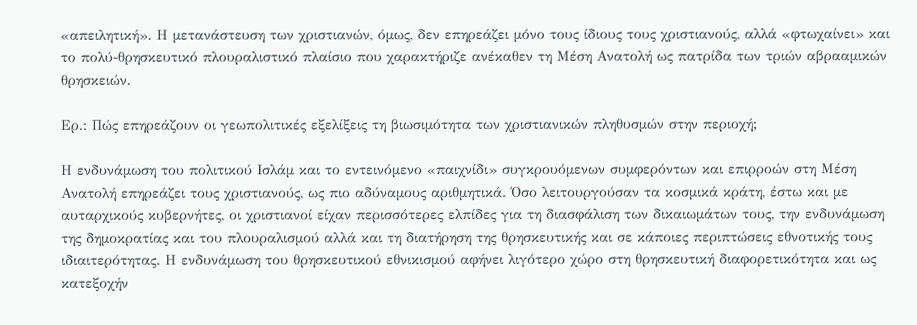«απειλητική». Η μετανάστευση των χριστιανών, όμως, δεν επηρεάζει μόνο τους ίδιους τους χριστιανούς, αλλά «φτωχαίνει» και το πολύ-θρησκευτικό πλουραλιστικό πλαίσιο που χαρακτήριζε ανέκαθεν τη Μέση Ανατολή ως πατρίδα των τριών αβρααμικών θρησκειών.

Ερ.: Πώς επηρεάζουν οι γεωπολιτικές εξελίξεις τη βιωσιμότητα των χριστιανικών πληθυσμών στην περιοχή;

Η ενδυνάμωση του πολιτικού Ισλάμ και το εντεινόμενο «παιχνίδι» συγκρουόμενων συμφερόντων και επιρροών στη Μέση Ανατολή επηρεάζει τους χριστιανούς, ως πιο αδύναμους αριθμητικά. Όσο λειτουργούσαν τα κοσμικά κράτη, έστω και με αυταρχικούς κυβερνήτες, οι χριστιανοί είχαν περισσότερες ελπίδες για τη διασφάλιση των δικαιωμάτων τους, την ενδυνάμωση της δημοκρατίας και του πλουραλισμού αλλά και τη διατήρηση της θρησκευτικής και σε κάποιες περιπτώσεις εθνοτικής τους ιδιαιτερότητας. Η ενδυνάμωση του θρησκευτικού εθνικισμού αφήνει λιγότερο χώρο στη θρησκευτική διαφορετικότητα και ως κατεξοχήν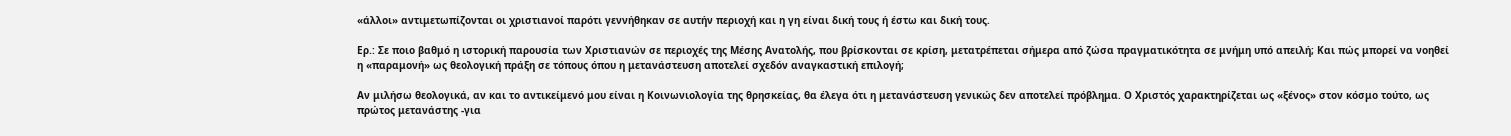«άλλοι» αντιμετωπίζονται οι χριστιανοί παρότι γεννήθηκαν σε αυτήν περιοχή και η γη είναι δική τους ή έστω και δική τους.

Ερ.: Σε ποιο βαθμό η ιστορική παρουσία των Χριστιανών σε περιοχές της Μέσης Ανατολής, που βρίσκονται σε κρίση, μετατρέπεται σήμερα από ζώσα πραγματικότητα σε μνήμη υπό απειλή; Και πώς μπορεί να νοηθεί η «παραμονή» ως θεολογική πράξη σε τόπους όπου η μετανάστευση αποτελεί σχεδόν αναγκαστική επιλογή;

Αν μιλήσω θεολογικά, αν και το αντικείμενό μου είναι η Κοινωνιολογία της θρησκείας, θα έλεγα ότι η μετανάστευση γενικώς δεν αποτελεί πρόβλημα. Ο Χριστός χαρακτηρίζεται ως «ξένος» στον κόσμο τούτο, ως πρώτος μετανάστης -για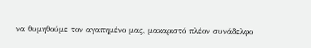να θυμηθούμε τον αγαπημένο μας, μακαριστό πλέον συνάδελφο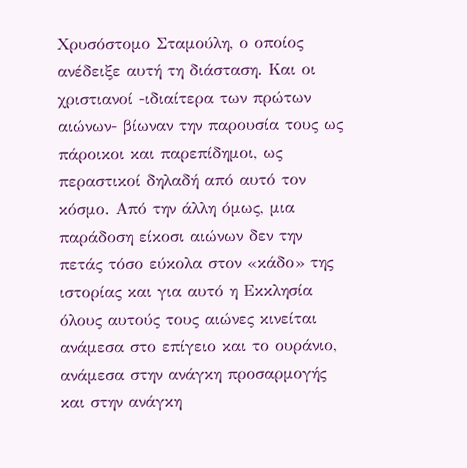Χρυσόστομο Σταμούλη, ο οποίος ανέδειξε αυτή τη διάσταση. Και οι χριστιανοί -ιδιαίτερα των πρώτων αιώνων- βίωναν την παρουσία τους ως πάροικοι και παρεπίδημοι, ως περαστικοί δηλαδή από αυτό τον κόσμο. Από την άλλη όμως, μια παράδοση είκοσι αιώνων δεν την πετάς τόσο εύκολα στον «κάδο» της ιστορίας και για αυτό η Εκκλησία όλους αυτούς τους αιώνες κινείται ανάμεσα στο επίγειο και το ουράνιο, ανάμεσα στην ανάγκη προσαρμογής και στην ανάγκη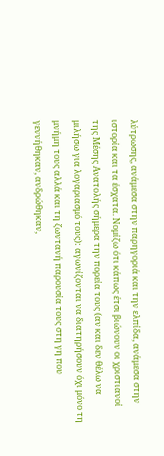λύτρωσης, ανάμεσα στην παρηγοριά και την ελπίδα, ανάμεσα στην ιστορία και τα έσχατα. Νομίζω ότι κάπως έτσι βιώνουν οι χριστιανοί της Μέσης Ανατολής σήμερα την πορεία τους (αν και δεν θέλω να μιλήσω για λογαριασμό τους): αγωνίζονται να διατηρήσουν όχι μόνο τη μνήμη τους αλλά και τη ζωντανή παρουσία τους στη γη που γεννήθηκαν, ανδρώθηκαν,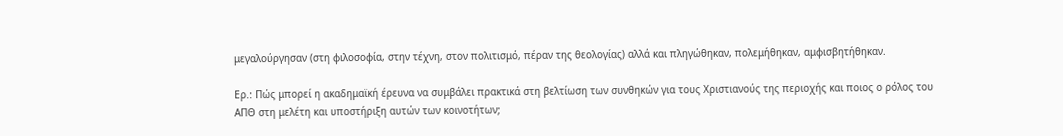μεγαλούργησαν (στη φιλοσοφία, στην τέχνη, στον πολιτισμό, πέραν της θεολογίας) αλλά και πληγώθηκαν, πολεμήθηκαν, αμφισβητήθηκαν.

Ερ.: Πώς μπορεί η ακαδημαϊκή έρευνα να συμβάλει πρακτικά στη βελτίωση των συνθηκών για τους Χριστιανούς της περιοχής και ποιος ο ρόλος του ΑΠΘ στη μελέτη και υποστήριξη αυτών των κοινοτήτων;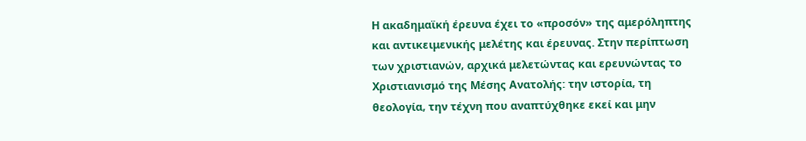Η ακαδημαϊκή έρευνα έχει το «προσόν» της αμερόληπτης και αντικειμενικής μελέτης και έρευνας. Στην περίπτωση των χριστιανών, αρχικά μελετώντας και ερευνώντας το Χριστιανισμό της Μέσης Ανατολής: την ιστορία, τη θεολογία, την τέχνη που αναπτύχθηκε εκεί και μην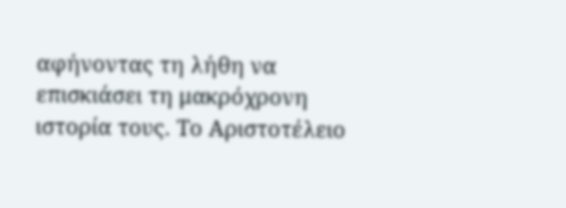αφήνοντας τη λήθη να επισκιάσει τη μακρόχρονη ιστορία τους. Το Αριστοτέλειο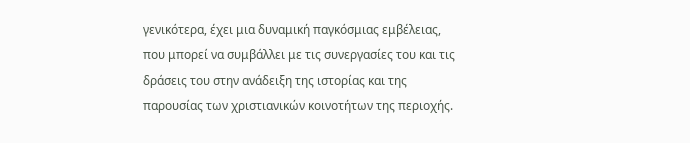γενικότερα, έχει μια δυναμική παγκόσμιας εμβέλειας, που μπορεί να συμβάλλει με τις συνεργασίες του και τις δράσεις του στην ανάδειξη της ιστορίας και της παρουσίας των χριστιανικών κοινοτήτων της περιοχής.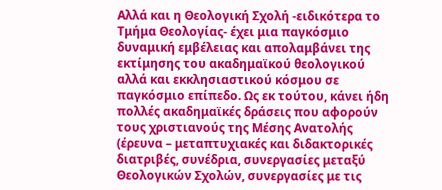Αλλά και η Θεολογική Σχολή -ειδικότερα το Τμήμα Θεολογίας- έχει μια παγκόσμιο δυναμική εμβέλειας και απολαμβάνει της εκτίμησης του ακαδημαϊκού θεολογικού αλλά και εκκλησιαστικού κόσμου σε παγκόσμιο επίπεδο. Ως εκ τούτου, κάνει ήδη πολλές ακαδημαϊκές δράσεις που αφορούν τους χριστιανούς της Μέσης Ανατολής (έρευνα – μεταπτυχιακές και διδακτορικές διατριβές, συνέδρια, συνεργασίες μεταξύ Θεολογικών Σχολών, συνεργασίες με τις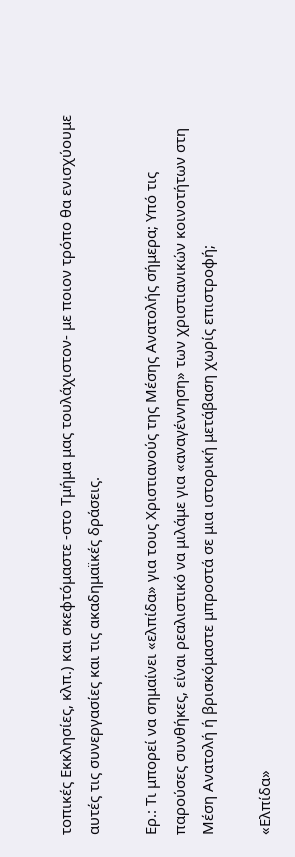τοπικές Εκκλησίες, κλπ.) και σκεφτόμαστε -στο Τμήμα μας τουλάχιστον- με ποιον τρόπο θα ενισχύουμε αυτές τις συνεργασίες και τις ακαδημαϊκές δράσεις.

Ερ.: Τι μπορεί να σημαίνει «ελπίδα» για τους Χριστιανούς της Μέσης Ανατολής σήμερα; Υπό τις παρούσες συνθήκες, είναι ρεαλιστικό να μιλάμε για «αναγέννηση» των χριστιανικών κοινοτήτων στη Μέση Ανατολή ή βρισκόμαστε μπροστά σε μια ιστορική μετάβαση χωρίς επιστροφή;

«Ελπίδα»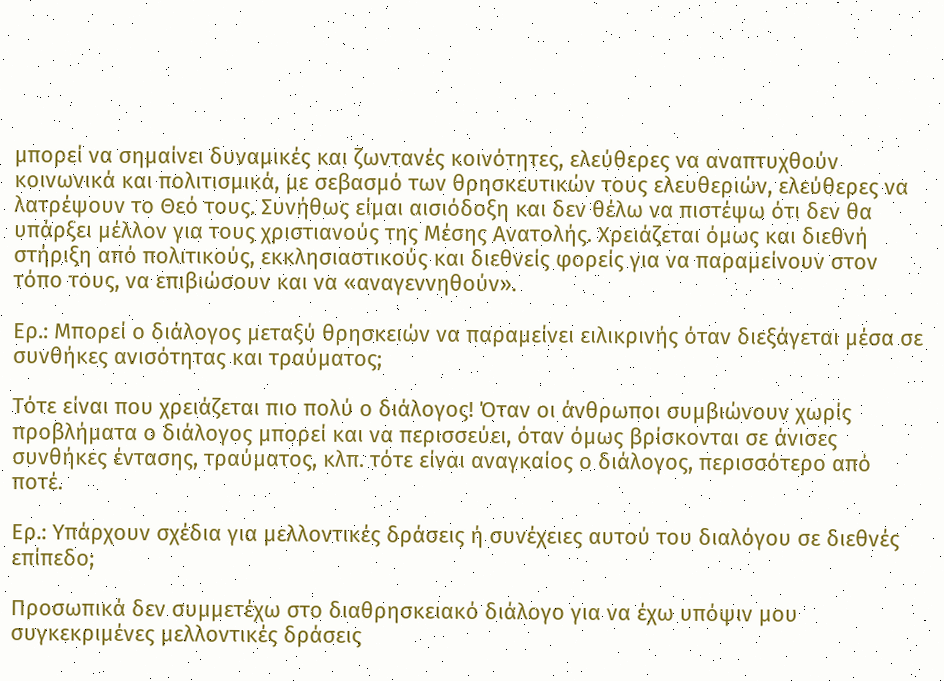μπορεί να σημαίνει δυναμικές και ζωντανές κοινότητες, ελεύθερες να αναπτυχθούν κοινωνικά και πολιτισμικά, με σεβασμό των θρησκευτικών τους ελευθεριών, ελεύθερες να λατρέψουν το Θεό τους. Συνήθως είμαι αισιόδοξη και δεν θέλω να πιστέψω ότι δεν θα υπάρξει μέλλον για τους χριστιανούς της Μέσης Ανατολής. Χρειάζεται όμως και διεθνή στήριξη από πολιτικούς, εκκλησιαστικούς και διεθνείς φορείς για να παραμείνουν στον τόπο τους, να επιβιώσουν και να «αναγεννηθούν».

Ερ.: Μπορεί ο διάλογος μεταξύ θρησκειών να παραμείνει ειλικρινής όταν διεξάγεται μέσα σε συνθήκες ανισότητας και τραύματος;

Τότε είναι που χρειάζεται πιο πολύ ο διάλογος! Όταν οι άνθρωποι συμβιώνουν χωρίς προβλήματα ο διάλογος μπορεί και να περισσεύει, όταν όμως βρίσκονται σε άνισες συνθήκες έντασης, τραύματος, κλπ. τότε είναι αναγκαίος ο διάλογος, περισσότερο από ποτέ.

Ερ.: Υπάρχουν σχέδια για μελλοντικές δράσεις ή συνέχειες αυτού του διαλόγου σε διεθνές επίπεδο;

Προσωπικά δεν συμμετέχω στο διαθρησκειακό διάλογο για να έχω υπόψιν μου συγκεκριμένες μελλοντικές δράσεις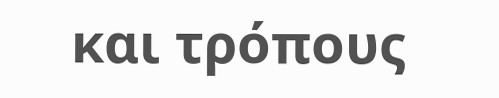και τρόπους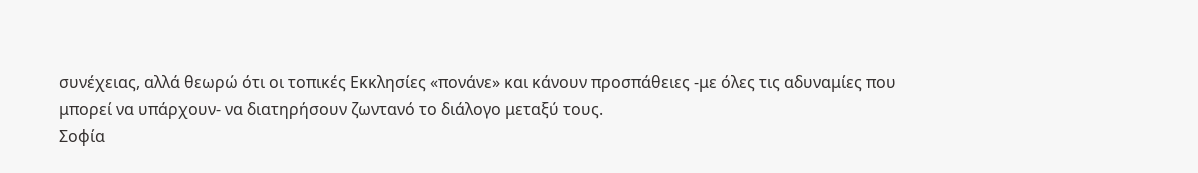συνέχειας, αλλά θεωρώ ότι οι τοπικές Εκκλησίες «πονάνε» και κάνουν προσπάθειες -με όλες τις αδυναμίες που μπορεί να υπάρχουν- να διατηρήσουν ζωντανό το διάλογο μεταξύ τους.
Σοφία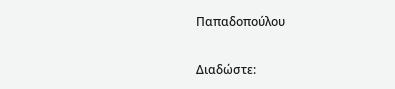Παπαδοπούλου

Διαδώστε: